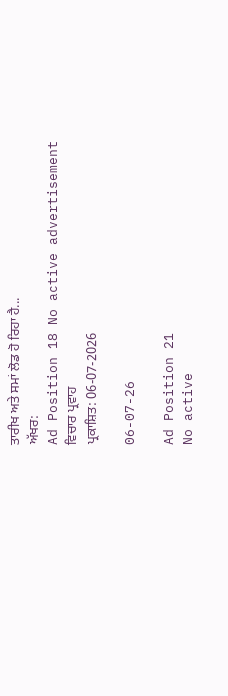ਤਾਰੀਖ ਅਤੇ ਸਮਾਂ ਲੋਡ ਹੋ ਰਿਹਾ ਹੈ...
ਅੱਖਰ:
Ad Position 18 No active advertisement
ਵਿਚਾਰ ਪ੍ਰਵਾਹ
ਪ੍ਰਕਾਸ਼ਿਤ: 06-07-2026

06-07-26

Ad Position 21
No active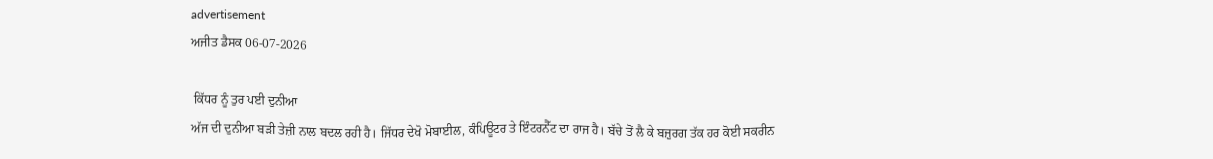advertisement
ਅਜੀਤ ਡੈਸਕ 06-07-2026

 ਕਿੱਧਰ ਨੂੰ ਤੁਰ ਪਈ ਦੁਨੀਆ
ਅੱਜ ਦੀ ਦੁਨੀਆ ਬੜੀ ਤੇਜ਼ੀ ਨਾਲ ਬਦਲ ਰਹੀ ਹੈ। ਜਿੱਧਰ ਦੇਖੋ ਮੋਬਾਈਲ, ਕੰਪਿਊਟਰ ਤੇ ਇੰਟਰਨੈੱਟ ਦਾ ਰਾਜ ਹੈ। ਬੱਚੇ ਤੋਂ ਲੈ ਕੇ ਬਜ਼ੁਰਗ ਤੱਕ ਹਰ ਕੋਈ ਸਕਰੀਨ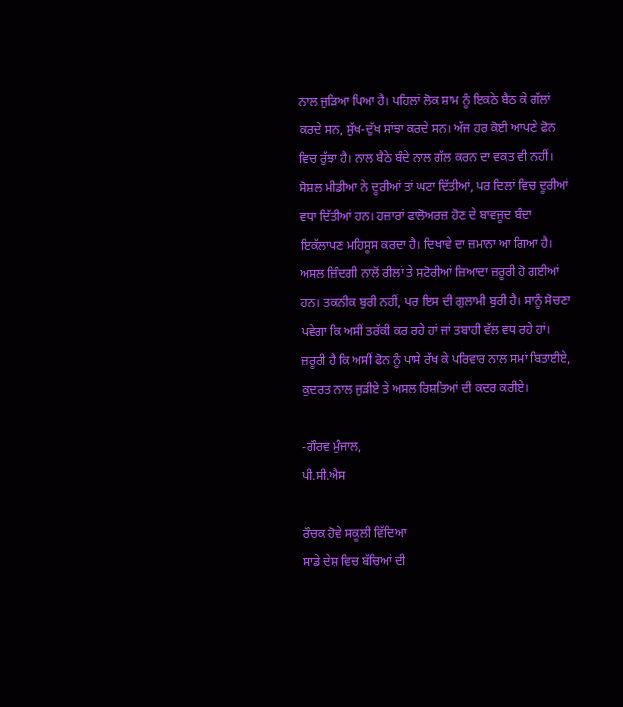ਨਾਲ ਜੁੜਿਆ ਪਿਆ ਹੈ। ਪਹਿਲਾਂ ਲੋਕ ਸ਼ਾਮ ਨੂੰ ਇਕਠੇ ਬੈਠ ਕੇ ਗੱਲਾਂ ਕਰਦੇ ਸਨ, ਸੁੱਖ-ਦੁੱਖ ਸਾਂਝਾ ਕਰਦੇ ਸਨ। ਅੱਜ ਹਰ ਕੋਈ ਆਪਣੇ ਫੋਨ ਵਿਚ ਰੁੱਝਾ ਹੈ। ਨਾਲ ਬੈਠੇ ਬੰਦੇ ਨਾਲ ਗੱਲ ਕਰਨ ਦਾ ਵਕਤ ਵੀ ਨਹੀਂ। ਸੋਸ਼ਲ ਮੀਡੀਆ ਨੇ ਦੂਰੀਆਂ ਤਾਂ ਘਟਾ ਦਿੱਤੀਆਂ, ਪਰ ਦਿਲਾਂ ਵਿਚ ਦੂਰੀਆਂ ਵਧਾ ਦਿੱਤੀਆਂ ਹਨ। ਹਜ਼ਾਰਾਂ ਫਾਲੋਅਰਜ਼ ਹੋਣ ਦੇ ਬਾਵਜੂਦ ਬੰਦਾ ਇਕੱਲਾਪਣ ਮਹਿਸੂਸ ਕਰਦਾ ਹੈ। ਦਿਖਾਵੇ ਦਾ ਜ਼ਮਾਨਾ ਆ ਗਿਆ ਹੈ। ਅਸਲ ਜ਼ਿੰਦਗੀ ਨਾਲੋਂ ਰੀਲਾਂ ਤੇ ਸਟੋਰੀਆਂ ਜ਼ਿਆਦਾ ਜ਼ਰੂਰੀ ਹੋ ਗਈਆਂ ਹਨ। ਤਕਨੀਕ ਬੁਰੀ ਨਹੀਂ, ਪਰ ਇਸ ਦੀ ਗੁਲਾਮੀ ਬੁਰੀ ਹੈ। ਸਾਨੂੰ ਸੋਚਣਾ ਪਵੇਗਾ ਕਿ ਅਸੀਂ ਤਰੱਕੀ ਕਰ ਰਹੇ ਹਾਂ ਜਾਂ ਤਬਾਹੀ ਵੱਲ ਵਧ ਰਹੇ ਹਾਂ। ਜ਼ਰੂਰੀ ਹੈ ਕਿ ਅਸੀਂ ਫੋਨ ਨੂੰ ਪਾਸੇ ਰੱਖ ਕੇ ਪਰਿਵਾਰ ਨਾਲ ਸਮਾਂ ਬਿਤਾਈਏ, ਕੁਦਰਤ ਨਾਲ ਜੁੜੀਏ ਤੇ ਅਸਲ ਰਿਸ਼ਤਿਆਂ ਦੀ ਕਦਰ ਕਰੀਏ।

-ਗੌਰਵ ਮੁੰਜਾਲ,
ਪੀ.ਸੀ.ਐਸ

ਰੌਚਕ ਹੋਵੇ ਸਕੂਲੀ ਵਿੱਦਿਆ
ਸਾਡੇ ਦੇਸ਼ ਵਿਚ ਬੱਚਿਆਂ ਦੀ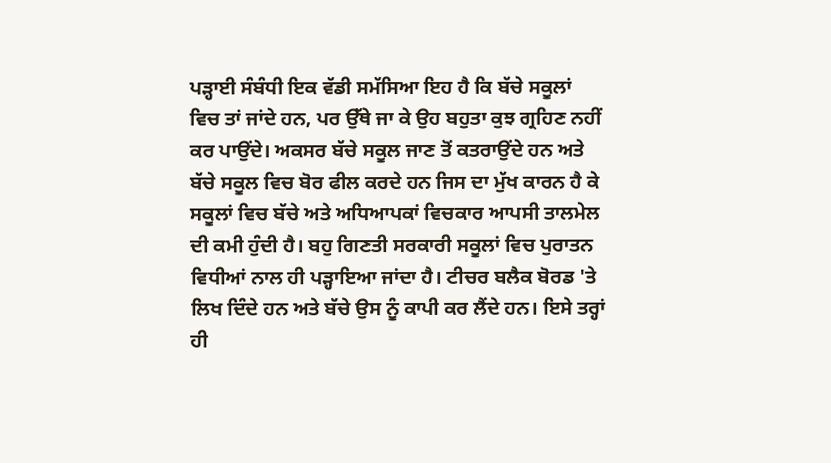ਪੜ੍ਹਾਈ ਸੰਬੰਧੀ ਇਕ ਵੱਡੀ ਸਮੱਸਿਆ ਇਹ ਹੈ ਕਿ ਬੱਚੇ ਸਕੂਲਾਂ ਵਿਚ ਤਾਂ ਜਾਂਦੇ ਹਨ, ਪਰ ਉੱਥੇ ਜਾ ਕੇ ਉਹ ਬਹੁਤਾ ਕੁਝ ਗ੍ਰਹਿਣ ਨਹੀਂ ਕਰ ਪਾਉਂਦੇ। ਅਕਸਰ ਬੱਚੇ ਸਕੂਲ ਜਾਣ ਤੋਂ ਕਤਰਾਉਂਦੇ ਹਨ ਅਤੇ ਬੱਚੇ ਸਕੂਲ ਵਿਚ ਬੋਰ ਫੀਲ ਕਰਦੇ ਹਨ ਜਿਸ ਦਾ ਮੁੱਖ ਕਾਰਨ ਹੈ ਕੇ ਸਕੂਲਾਂ ਵਿਚ ਬੱਚੇ ਅਤੇ ਅਧਿਆਪਕਾਂ ਵਿਚਕਾਰ ਆਪਸੀ ਤਾਲਮੇਲ ਦੀ ਕਮੀ ਹੁੰਦੀ ਹੈ। ਬਹੁ ਗਿਣਤੀ ਸਰਕਾਰੀ ਸਕੂਲਾਂ ਵਿਚ ਪੁਰਾਤਨ ਵਿਧੀਆਂ ਨਾਲ ਹੀ ਪੜ੍ਹਾਇਆ ਜਾਂਦਾ ਹੈ। ਟੀਚਰ ਬਲੈਕ ਬੋਰਡ 'ਤੇ ਲਿਖ ਦਿੰਦੇ ਹਨ ਅਤੇ ਬੱਚੇ ਉਸ ਨੂੰ ਕਾਪੀ ਕਰ ਲੈਂਦੇ ਹਨ। ਇਸੇ ਤਰ੍ਹਾਂ ਹੀ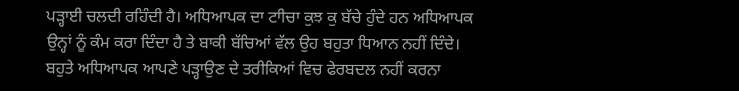ਪੜ੍ਹਾਈ ਚਲਦੀ ਰਹਿੰਦੀ ਹੈ। ਅਧਿਆਪਕ ਦਾ ਟਾੀਚਾ ਕੁਝ ਕੁ ਬੱਚੇ ਹੁੰਦੇ ਹਨ ਅਧਿਆਪਕ ਉਨ੍ਹਾਂ ਨੂੰ ਕੰਮ ਕਰਾ ਦਿੰਦਾ ਹੈ ਤੇ ਬਾਕੀ ਬੱਚਿਆਂ ਵੱਲ ਉਹ ਬਹੁਤਾ ਧਿਆਨ ਨਹੀਂ ਦਿੰਦੇ। ਬਹੁਤੇ ਅਧਿਆਪਕ ਆਪਣੇ ਪੜ੍ਹਾਉਣ ਦੇ ਤਰੀਕਿਆਂ ਵਿਚ ਫੇਰਬਦਲ ਨਹੀਂ ਕਰਨਾ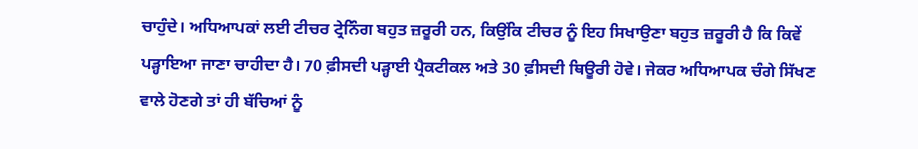ਚਾਹੁੰਦੇ। ਅਧਿਆਪਕਾਂ ਲਈ ਟੀਚਰ ਟ੍ਰੇਨਿੰਗ ਬਹੁਤ ਜ਼ਰੂਰੀ ਹਨ, ਕਿਉਂਕਿ ਟੀਚਰ ਨੂੰ ਇਹ ਸਿਖਾਉਣਾ ਬਹੁਤ ਜ਼ਰੂਰੀ ਹੈ ਕਿ ਕਿਵੇਂ ਪੜ੍ਹਾਇਆ ਜਾਣਾ ਚਾਹੀਦਾ ਹੈ। 70 ਫ਼ੀਸਦੀ ਪੜ੍ਹਾਈ ਪ੍ਰੈਕਟੀਕਲ ਅਤੇ 30 ਫ਼ੀਸਦੀ ਥਿਊਰੀ ਹੋਵੇ। ਜੇਕਰ ਅਧਿਆਪਕ ਚੰਗੇ ਸਿੱਖਣ ਵਾਲੇ ਹੋਣਗੇ ਤਾਂ ਹੀ ਬੱਚਿਆਂ ਨੂੰ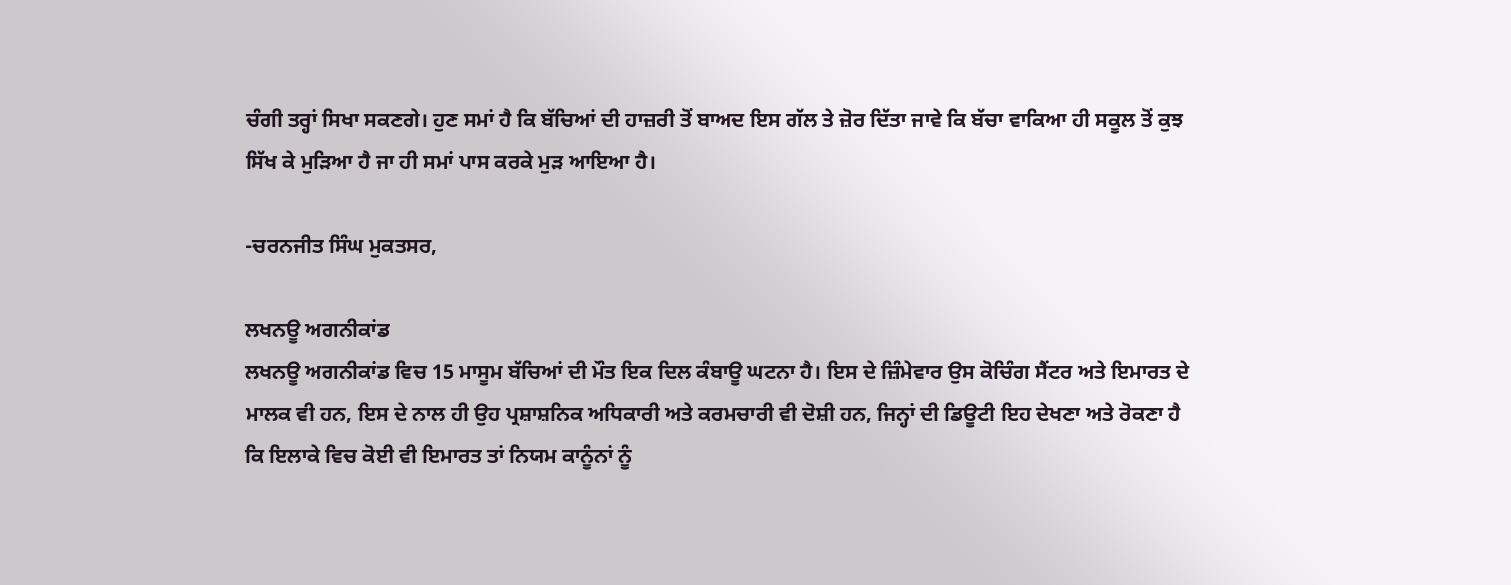ਚੰਗੀ ਤਰ੍ਹਾਂ ਸਿਖਾ ਸਕਣਗੇ। ਹੁਣ ਸਮਾਂ ਹੈ ਕਿ ਬੱਚਿਆਂ ਦੀ ਹਾਜ਼ਰੀ ਤੋਂ ਬਾਅਦ ਇਸ ਗੱਲ ਤੇ ਜ਼ੋਰ ਦਿੱਤਾ ਜਾਵੇ ਕਿ ਬੱਚਾ ਵਾਕਿਆ ਹੀ ਸਕੂਲ ਤੋਂ ਕੁਝ ਸਿੱਖ ਕੇ ਮੁੜਿਆ ਹੈ ਜਾ ਹੀ ਸਮਾਂ ਪਾਸ ਕਰਕੇ ਮੁੜ ਆਇਆ ਹੈ।

-ਚਰਨਜੀਤ ਸਿੰਘ ਮੁਕਤਸਰ,

ਲਖਨਊ ਅਗਨੀਕਾਂਡ
ਲਖਨਊ ਅਗਨੀਕਾਂਡ ਵਿਚ 15 ਮਾਸੂਮ ਬੱਚਿਆਂ ਦੀ ਮੌਤ ਇਕ ਦਿਲ ਕੰਬਾਊ ਘਟਨਾ ਹੈ। ਇਸ ਦੇ ਜ਼ਿੰਮੇਵਾਰ ਉਸ ਕੋਚਿੰਗ ਸੈਂਟਰ ਅਤੇ ਇਮਾਰਤ ਦੇ ਮਾਲਕ ਵੀ ਹਨ, ਇਸ ਦੇ ਨਾਲ ਹੀ ਉਹ ਪ੍ਰਸ਼ਾਸ਼ਨਿਕ ਅਧਿਕਾਰੀ ਅਤੇ ਕਰਮਚਾਰੀ ਵੀ ਦੋਸ਼ੀ ਹਨ, ਜਿਨ੍ਹਾਂ ਦੀ ਡਿਊਟੀ ਇਹ ਦੇਖਣਾ ਅਤੇ ਰੋਕਣਾ ਹੈ ਕਿ ਇਲਾਕੇ ਵਿਚ ਕੋਈ ਵੀ ਇਮਾਰਤ ਤਾਂ ਨਿਯਮ ਕਾਨੂੰਨਾਂ ਨੂੰ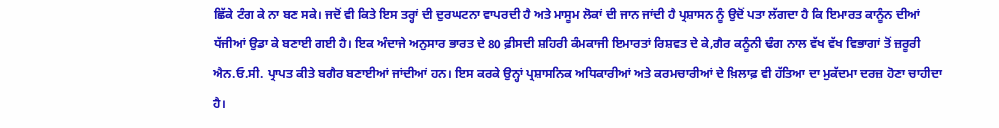ਛਿੱਕੇ ਟੰਗ ਕੇ ਨਾ ਬਣ ਸਕੇ। ਜਦੋਂ ਵੀ ਕਿਤੇ ਇਸ ਤਰ੍ਹਾਂ ਦੀ ਦੁਰਘਟਨਾ ਵਾਪਰਦੀ ਹੈ ਅਤੇ ਮਾਸੂਮ ਲੋਕਾਂ ਦੀ ਜਾਨ ਜਾਂਦੀ ਹੈ ਪ੍ਰਸ਼ਾਸਨ ਨੂੰ ਉਦੋਂ ਪਤਾ ਲੱਗਦਾ ਹੈ ਕਿ ਇਮਾਰਤ ਕਾਨੂੰਨ ਦੀਆਂ ਧੱਜੀਆਂ ਉਡਾ ਕੇ ਬਣਾਈ ਗਈ ਹੈ। ਇਕ ਅੰਦਾਜੇ ਅਨੁਸਾਰ ਭਾਰਤ ਦੇ 80 ਫ਼ੀਸਦੀ ਸ਼ਹਿਰੀ ਕੰਮਕਾਜੀ ਇਮਾਰਤਾਂ ਰਿਸ਼ਵਤ ਦੇ ਕੇ,ਗੈਰ ਕਨੂੰਨੀ ਢੰਗ ਨਾਲ ਵੱਖ ਵੱਖ ਵਿਭਾਗਾਂ ਤੋਂ ਜ਼ਰੂਰੀ ਐਨ.ਓ.ਸੀ. ਪ੍ਰਾਪਤ ਕੀਤੇ ਬਗੈਰ ਬਣਾਈਆਂ ਜਾਂਦੀਆਂ ਹਨ। ਇਸ ਕਰਕੇ ਉਨ੍ਹਾਂ ਪ੍ਰਸ਼ਾਸਨਿਕ ਅਧਿਕਾਰੀਆਂ ਅਤੇ ਕਰਮਚਾਰੀਆਂ ਦੇ ਖ਼ਿਲਾਫ਼ ਵੀ ਹੱਤਿਆ ਦਾ ਮੁਕੱਦਮਾ ਦਰਜ਼ ਹੋਣਾ ਚਾਹੀਦਾ ਹੈ।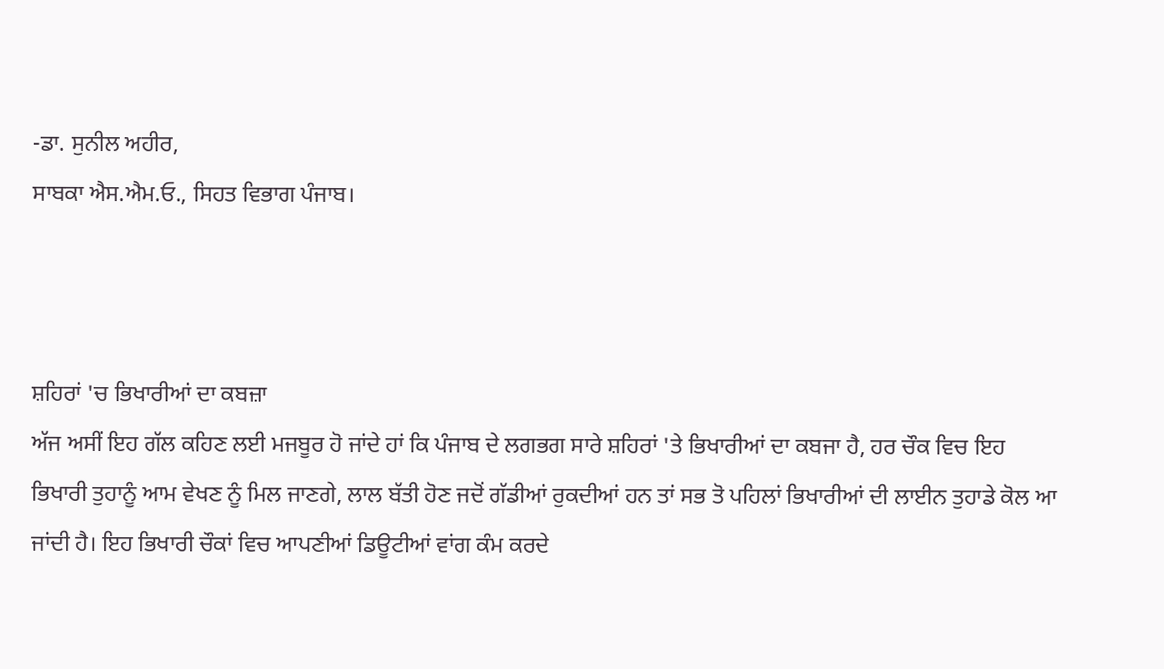-ਡਾ. ਸੁਨੀਲ ਅਹੀਰ,
ਸਾਬਕਾ ਐਸ.ਐਮ.ਓ., ਸਿਹਤ ਵਿਭਾਗ ਪੰਜਾਬ।



ਸ਼ਹਿਰਾਂ 'ਚ ਭਿਖਾਰੀਆਂ ਦਾ ਕਬਜ਼ਾ
ਅੱਜ ਅਸੀਂ ਇਹ ਗੱਲ ਕਹਿਣ ਲਈ ਮਜਬੂਰ ਹੋ ਜਾਂਦੇ ਹਾਂ ਕਿ ਪੰਜਾਬ ਦੇ ਲਗਭਗ ਸਾਰੇ ਸ਼ਹਿਰਾਂ 'ਤੇ ਭਿਖਾਰੀਆਂ ਦਾ ਕਬਜਾ ਹੈ, ਹਰ ਚੌਕ ਵਿਚ ਇਹ ਭਿਖਾਰੀ ਤੁਹਾਨੂੰ ਆਮ ਵੇਖਣ ਨੂੰ ਮਿਲ ਜਾਣਗੇ, ਲਾਲ ਬੱਤੀ ਹੋਣ ਜਦੋਂ ਗੱਡੀਆਂ ਰੁਕਦੀਆਂ ਹਨ ਤਾਂ ਸਭ ਤੋ ਪਹਿਲਾਂ ਭਿਖਾਰੀਆਂ ਦੀ ਲਾਈਨ ਤੁਹਾਡੇ ਕੋਲ ਆ ਜਾਂਦੀ ਹੈ। ਇਹ ਭਿਖਾਰੀ ਚੌਕਾਂ ਵਿਚ ਆਪਣੀਆਂ ਡਿਊਟੀਆਂ ਵਾਂਗ ਕੰਮ ਕਰਦੇ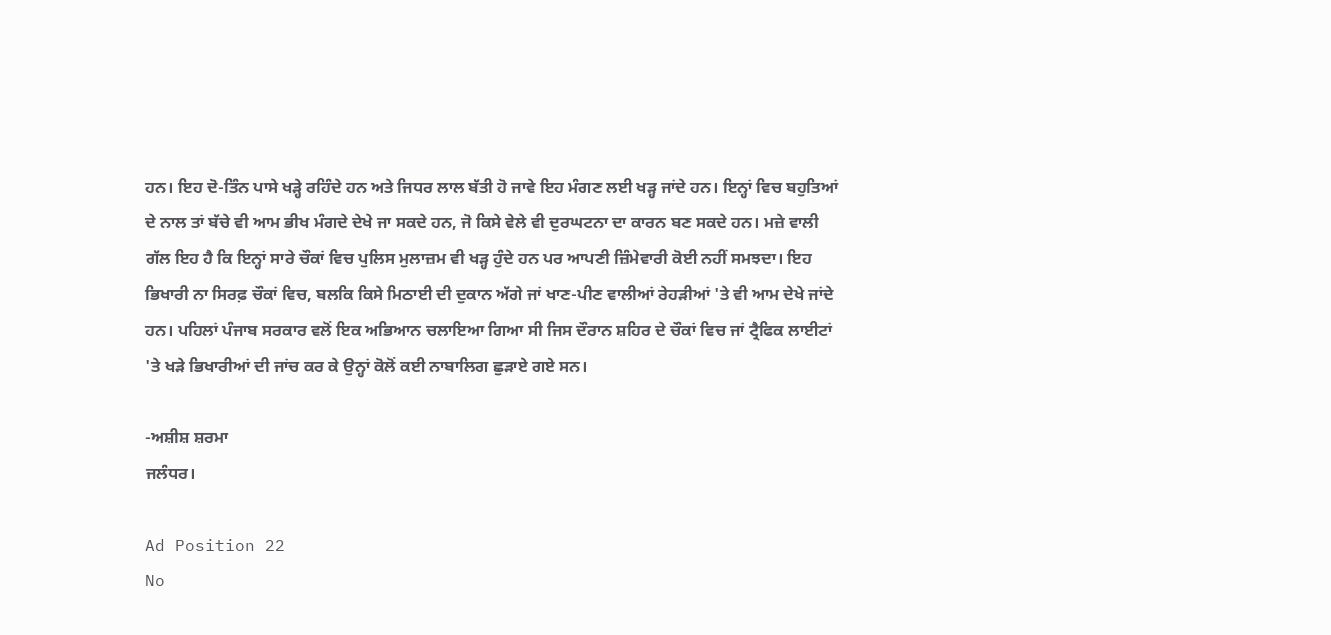ਹਨ। ਇਹ ਦੋ-ਤਿੰਨ ਪਾਸੇ ਖੜ੍ਹੇ ਰਹਿੰਦੇ ਹਨ ਅਤੇ ਜਿਧਰ ਲਾਲ ਬੱਤੀ ਹੋ ਜਾਵੇ ਇਹ ਮੰਗਣ ਲਈ ਖੜ੍ਹ ਜਾਂਦੇ ਹਨ। ਇਨ੍ਹਾਂ ਵਿਚ ਬਹੁਤਿਆਂ ਦੇ ਨਾਲ ਤਾਂ ਬੱਚੇ ਵੀ ਆਮ ਭੀਖ ਮੰਗਦੇ ਦੇਖੇ ਜਾ ਸਕਦੇ ਹਨ, ਜੋ ਕਿਸੇ ਵੇਲੇ ਵੀ ਦੁਰਘਟਨਾ ਦਾ ਕਾਰਨ ਬਣ ਸਕਦੇ ਹਨ। ਮਜ਼ੇ ਵਾਲੀ ਗੱਲ ਇਹ ਹੈ ਕਿ ਇਨ੍ਹਾਂ ਸਾਰੇ ਚੌਕਾਂ ਵਿਚ ਪੁਲਿਸ ਮੁਲਾਜ਼ਮ ਵੀ ਖੜ੍ਹ ਹੁੰਦੇ ਹਨ ਪਰ ਆਪਣੀ ਜ਼ਿੰਮੇਵਾਰੀ ਕੋਈ ਨਹੀਂ ਸਮਝਦਾ। ਇਹ ਭਿਖਾਰੀ ਨਾ ਸਿਰਫ਼ ਚੌਕਾਂ ਵਿਚ, ਬਲਕਿ ਕਿਸੇ ਮਿਠਾਈ ਦੀ ਦੁਕਾਨ ਅੱਗੇ ਜਾਂ ਖਾਣ-ਪੀਣ ਵਾਲੀਆਂ ਰੇਹੜੀਆਂ 'ਤੇ ਵੀ ਆਮ ਦੇਖੇ ਜਾਂਦੇ ਹਨ। ਪਹਿਲਾਂ ਪੰਜਾਬ ਸਰਕਾਰ ਵਲੋਂ ਇਕ ਅਭਿਆਨ ਚਲਾਇਆ ਗਿਆ ਸੀ ਜਿਸ ਦੌਰਾਨ ਸ਼ਹਿਰ ਦੇ ਚੌਕਾਂ ਵਿਚ ਜਾਂ ਟ੍ਰੈਫਿਕ ਲਾਈਟਾਂ 'ਤੇ ਖੜੇ ਭਿਖਾਰੀਆਂ ਦੀ ਜਾਂਚ ਕਰ ਕੇ ਉਨ੍ਹਾਂ ਕੋਲੋਂ ਕਈ ਨਾਬਾਲਿਗ ਛੁੜਾਏ ਗਏ ਸਨ।

-ਅਸ਼ੀਸ਼ ਸ਼ਰਮਾ
ਜਲੰਧਰ।

Ad Position 22
No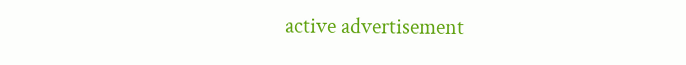active advertisement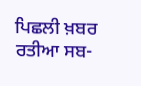ਪਿਛਲੀ ਖ਼ਬਰ ਰਤੀਆ ਸਬ-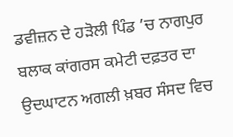ਡਵੀਜ਼ਨ ਦੇ ਹੜੋਲੀ ਪਿੰਡ ’ਚ ਨਾਗਪੁਰ ਬਲਾਕ ਕਾਂਗਰਸ ਕਮੇਟੀ ਦਫ਼ਤਰ ਦਾ ਉਦਘਾਟਨ ਅਗਲੀ ਖ਼ਬਰ ਸੰਸਦ ਵਿਚ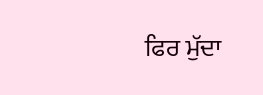ਫਿਰ ਮੁੱਦਾ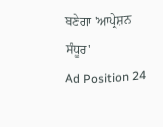ਬਣੇਗਾ 'ਆਪ੍ਰੇਸ਼ਨ ਸੰਧੂਰ'
Ad Position 24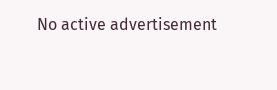No active advertisement